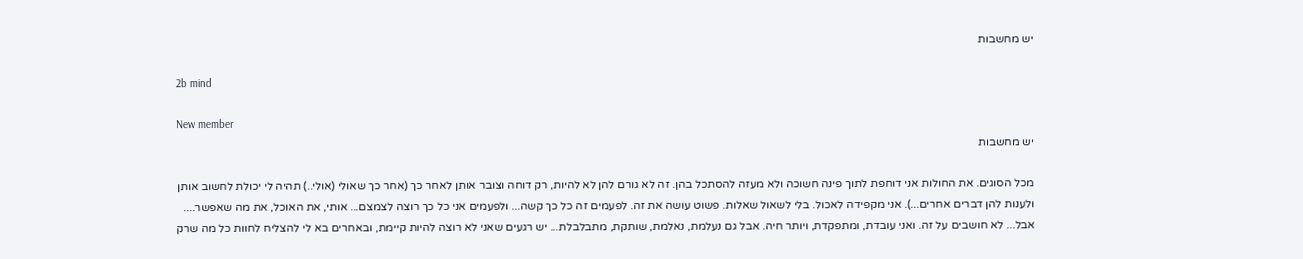יש מחשבות

2b mind

New member
יש מחשבות

מכל הסוגים. את החולות אני דוחפת לתוך פינה חשוכה ולא מעזה להסתכל בהן. זה לא גורם להן לא להיות, רק דוחה וצובר אותן לאחר כך (אחר כך שאולי (אולי..) תהיה לי יכולת לחשוב אותן ולענות להן דברים אחרים...). אני מקפידה לאכול. בלי לשאול שאלות. פשוט עושה את זה. לפעמים זה כל כך קשה... ולפעמים אני כל כך רוצה לצמצם... אותי, את האוכל, את מה שאפשר.... אבל... לא חושבים על זה. ואני עובדת, ומתפקדת, ויותר חיה. אבל גם נעלמת, נאלמת, שותקת, מתבלבלת... יש רגעים שאני לא רוצה להיות קיימת, ובאחרים בא לי להצליח לחוות כל מה שרק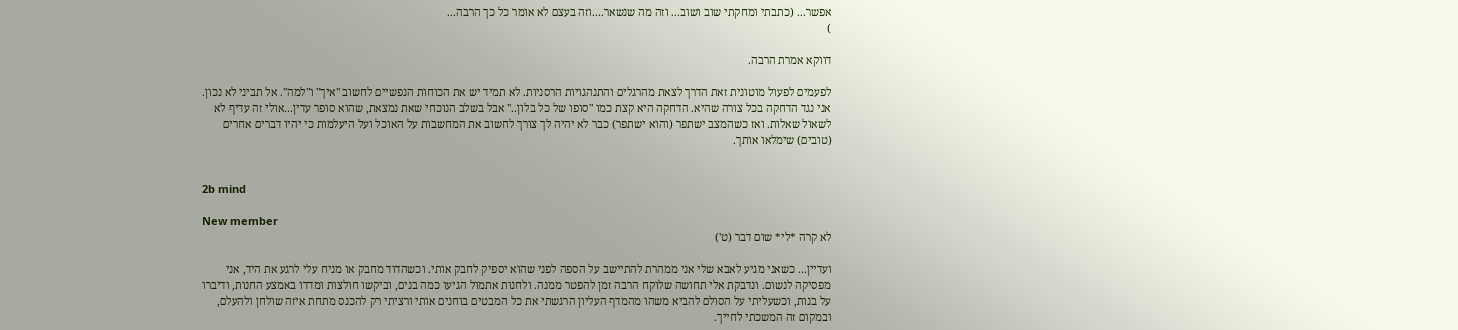אפשר... (כתבתי ומחקתי שוב ושוב... וזה מה שנשאר....וזה בעצם לא אומר כל כך הרבה...
)

דווקא אמרת הרבה.

לפעמים לפעול מוטונית זאת הדרך לצאת מהרגלים והתנהגויות הרסניות. לא תמיד יש את הכוחות הנפשיים לחשוב "איך" ו"למה". אל תביני לא נכון. אני נגד הדחקה בכל צורה שהיא. הדחקה היא קצת כמו "סופו של כל בלון.." אבל בשלב הנוכחי שאת נמצאת, שהוא סופר עדין...אולי זה עדיף לא לשאול שאלות. ואז כשהמצב ישתפר (והוא ישתפר) כבר לא יהיה לך צורך לחשוב את המחשבות על האוכל ועל היעלמות כי יהיו דברים אחרים (טובים) שימלאו אותך.


2b mind

New member
לא קרה *לי* שום דבר (ט')

ועדיין... כשאני מגיע לאבא שלי אני ממהרת להתיישב על הספה לפני שהוא יספיק לחבק אותי. וכשהדוד מחבק או מניח עלי לרגע את היד, אני מפסיקה לנשום. ונדבקת אלי תחושה שלוקח הרבה זמן להפטר ממנה. ולחנות אתמול הגיעו כמה בנים, וביקשו חולצות ומדדו באמצע החנות, ודיברו על בנות, וכשעליתי על הסולם להביא משהו מהמדף העליון הרגשתי את כל המבטים בוחנים אותי ורציתי רק להכנס מתחת איזה שולחן ולהעלם, ובמקום זה המשכתי לחייך.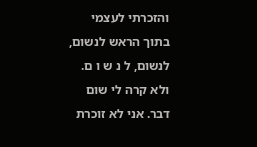והזכרתי לעצמי בתוך הראש לנשום, לנשום, ל נ ש ו ם. ולא קרה לי שום דבר. אני לא זוכרת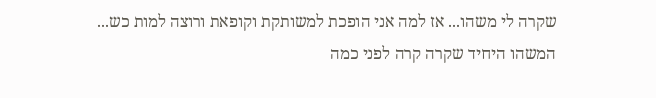שקרה לי משהו... אז למה אני הופכת למשותקת וקופאת ורוצה למות כש... המשהו היחיד שקרה קרה לפני כמה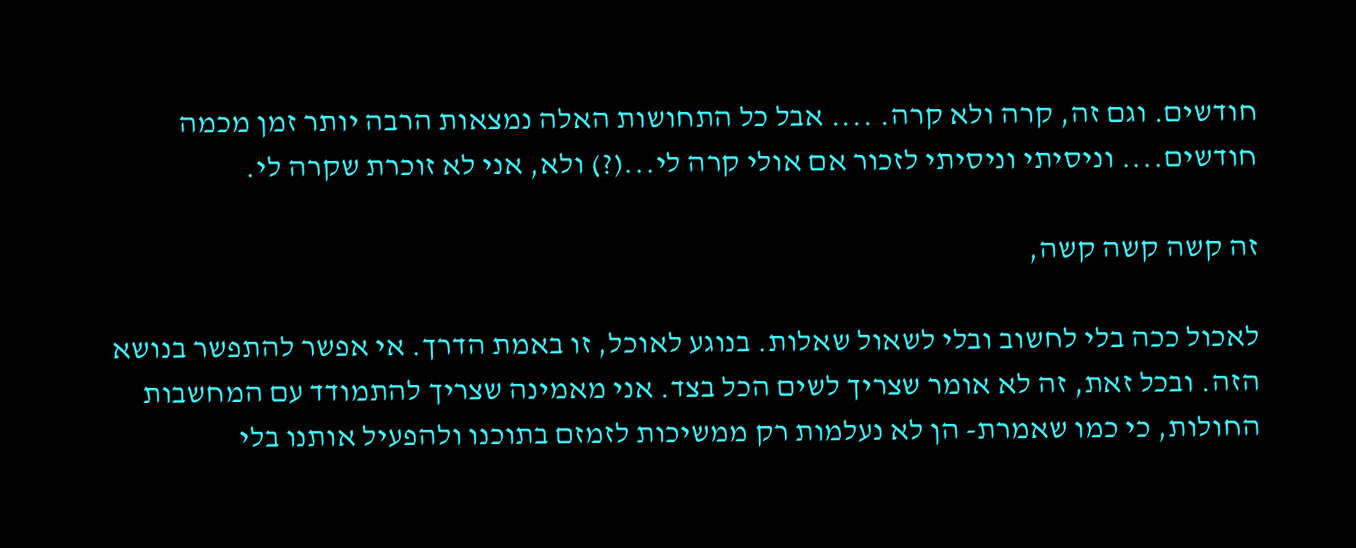חודשים. וגם זה, קרה ולא קרה. .... אבל כל התחושות האלה נמצאות הרבה יותר זמן מכמה חודשים.... וניסיתי וניסיתי לזכור אם אולי קרה לי...(?) ולא, אני לא זוכרת שקרה לי.

זה קשה קשה קשה,

לאכול ככה בלי לחשוב ובלי לשאול שאלות. בנוגע לאוכל, זו באמת הדרך. אי אפשר להתפשר בנושא הזה. ובכל זאת, זה לא אומר שצריך לשים הכל בצד. אני מאמינה שצריך להתמודד עם המחשבות החולות, כי כמו שאמרת- הן לא נעלמות רק ממשיכות לזמזם בתוכנו ולהפעיל אותנו בלי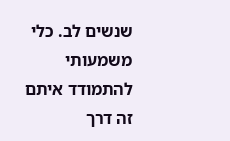שנשים לב. כלי משמעותי להתמודד איתם זה דרך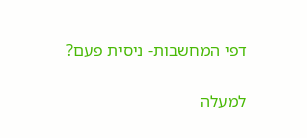דפי המחשבות- ניסית פעם?

למעלה